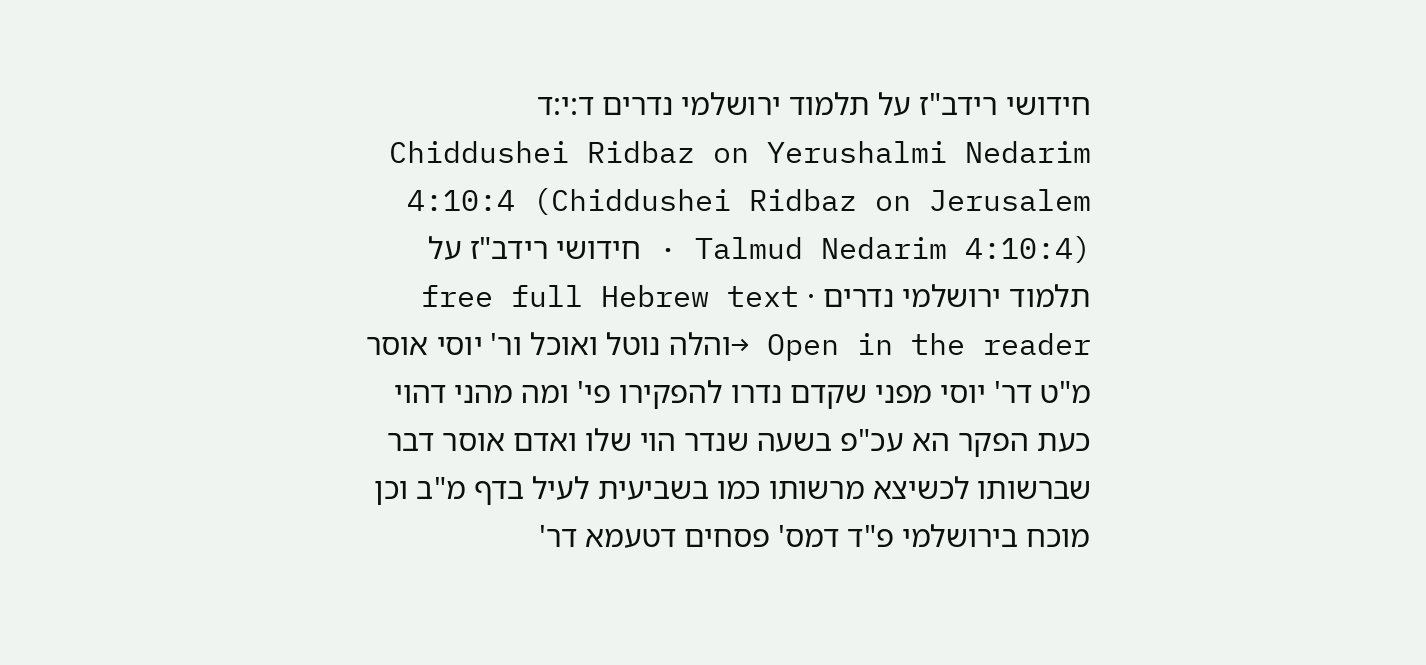חידושי רידב"ז על תלמוד ירושלמי נדרים ד:י:ד
Chiddushei Ridbaz on Yerushalmi Nedarim 4:10:4 (Chiddushei Ridbaz on Jerusalem Talmud Nedarim 4:10:4) · חידושי רידב"ז על תלמוד ירושלמי נדרים · free full Hebrew text
Open in the reader →והלה נוטל ואוכל ור' יוסי אוסר מ"ט דר' יוסי מפני שקדם נדרו להפקירו פי' ומה מהני דהוי כעת הפקר הא עכ"פ בשעה שנדר הוי שלו ואדם אוסר דבר שברשותו לכשיצא מרשותו כמו בשביעית לעיל בדף מ"ב וכן מוכח בירושלמי פ"ד דמס' פסחים דטעמא דר'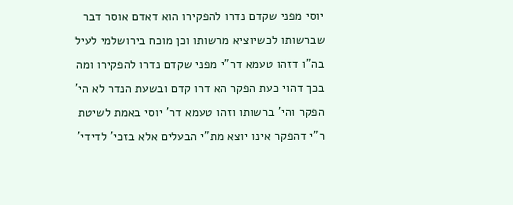יוסי מפני שקדם נדרו להפקירו הוא דאדם אוסר דבר שברשותו לכשיוציא מרשותו וכן מוכח בירושלמי לעיל בה"ו דזהו טעמא דר"י מפני שקדם נדרו להפקירו ומה בכך דהוי כעת הפקר הא דרו קדם ובשעת הנדר לא הי' הפקר והי' ברשותו וזהו טעמא דר' יוסי באמת לשיטת ר"י דהפקר אינו יוצא מת"י הבעלים אלא בזכי' לדידי'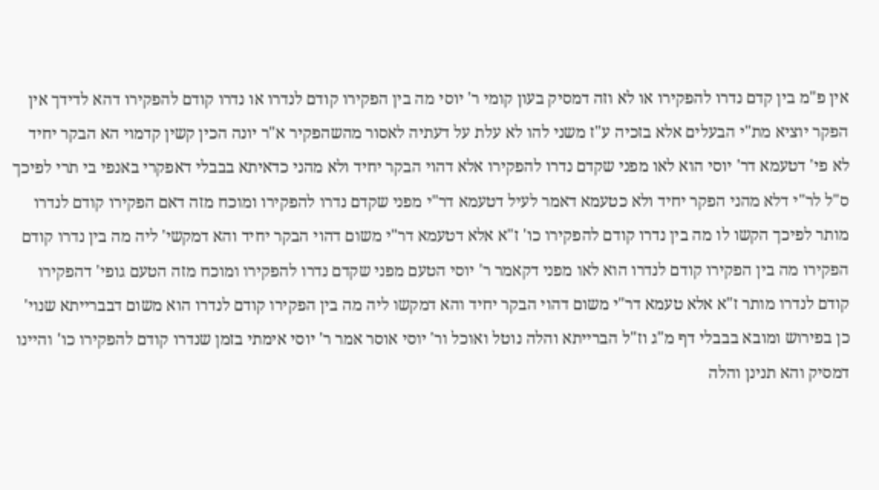אין פ"מ בין קדם נדרו להפקירו או לא וזה דמסיק בעון קומי ר' יוסי מה בין הפקירו קודם לנדרו או נדרו קודם להפקירו דהא לדידך אין הפקר יוציא מת"י הבעלים אלא בזכיה ע"ז משני להו לא עלת על דעתיה לאסור מהשהפקיר א"ר יונה הכין קשין קדמוי הא הבקר יחיד לא פי' דטעמא דר' יוסי הוא לאו מפני שקדם נדרו להפקירו אלא דהוי הבקר יחיד ולא מהני כדאיתא בבבלי דאפקרי באנפי בי תרי לפיכך ס"ל לר"י דלא מהני הפקר יחיד ולא כטעמא דאמר לעיל דטעמא דר"י מפני שקדם נדרו להפקירו ומוכח מזה דאם הפקירו קודם לנדרו מותר לפיכך הקשו לו מה בין נדרו קודם להפקירו כו' ז"א אלא דטעמא דר"י משום דהוי הבקר יחיד והא דמקשי' ליה מה בין נדרו קודם הפקירו מה בין הפקירו קודם לנדרו הוא לאו מפני דקאמר ר' יוסי הטעם מפני שקדם נדרו להפקירו ומוכח מזה הטעם גופי' דהפקירו קודם לנדרו מותר ז"א אלא טעמא דר"י משום דהוי הבקר יחיד והא דמקשו ליה מה בין הפקירו קודם לנדרו הוא משום דבברייתא שנוי' כן בפירוש ומובא בבבלי דף מ"ג וז"ל הברייתא והלה נוטל ואוכל ור' יוסי אוסר אמר ר' יוסי אימתי בזמן שנדרו קודם להפקירו כו' והיינו דמסיק והא תנינן והלה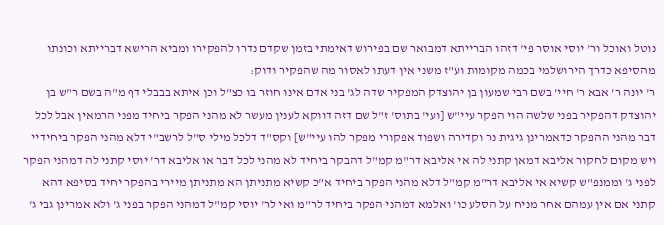נוטל ואוכל ור' יוסי אוסר פי' דזהו הברייתא דמבואר שם בפירוש דאימתי בזמן שקדם נדרו להפקירו ומביא הרישא דברייתא וכונתו מהסיפא כדרך הירושלמי בכמה מקומות וע"ז משני אין דעתו לאסור מה שהפקיר ודוק:
ר' יונה ר' אבא ר' חיי' בשם רבי שמעון בן יהוצדק המפקיר שדה לג' בני אדם אינו חוזר בו כצ"ל וכן איתא בבבלי דף מ"ה בשם ר"ש בן יהוצדק דהפקיר בפני שלשה הוי הפקר עיי"ש [ועי' בתוס' ז"ל שם דזה דווקא לענין מעשר לא מהני הפקר ביחיד מפני הרמאין אבל לכל דבר מהני ההפקר כדאמרינן גיגית נר וקדירה ושפוד אפקורי מפקר להו עיי"ש] וקס"ד דלכל מילי ס"ל לרשב"י דלא מהני הפקר ביחידיי ויש מקום לחקור אליבא דמאן קתני לה אי אליבא דר"מ קמ"ל דהבקר ביחיד לא מהני לכל דבר או אליבא דר' יוסי קתני לה דמהני הפקר לפני ג' וממנפ"ש קשיא אי אליבא דר"מ קמ"ל דלא מהני הפקר ביחיד א"כ קשיא מתניתן הא מתניתן מיירי בהפקר יחיד בסיפא דהא קתני אם אין עמהם אחר מניח על הסלע כו' ואלמא דמהני הפקר ביחיד לר"מ ואי לר' יוסי קמ"ל דמהני הפקר בפני ג' ולא אמרינן גבי ג'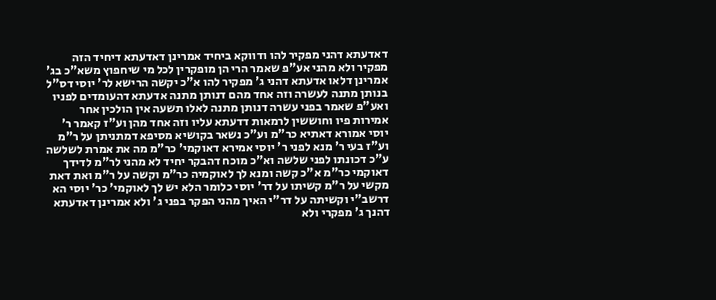דאדעתא דהני מפקיר להו ודווקא ביחיד אמרינן דאדעתא דיחיד הזה מפקיר ולא מהני אע"פ שאמר הרי הן מופקרין לכל מי שיחפוץ משא"כ בג' אמרינן דלאו אדעתא דהני ג' מפקיר להו א"כ יקשה הרישא לר' יוסי דס"ל בנותן מתנה לעשרה וזה אחד מהם דנותן מתנה אדעתא דהעומדים לפניו ואע"פ שאמר בפני עשרה דנותן מתנה לאלו תשעה אין הולכין אחר אמירות פיו וחוששין לרמאות דדעתא עליו וזה אחד מהן וע"ז קאמר ר' יוסי אמורא דאתיא כר"מ וע"כ נשאר בקושיא מסיפא דמתניתן על ר"מ וע"ז בעי ר' מנא לפני ר' יוסי אמירא דאוקמי' כר"מ מה את אמרת לשלשה ע"כ דכונתו לפני שלשה וא"כ מוכח דהבקר יחיד לא מהני לר"מ לדידך דאוקמי כר"מ א"כ קשה ומנא לך לאוקמיה כר"מ וקשה על ר"מ ואת דאת מקשי על ר"מ קשיתו על דר' יוסי כלומר הלא יש לך לאוקמי' כר' יוסי הא דרשב"י וקשיתה על דר"י האיך מהני הפקר בפני ג' ולא אמרינן דאדעתא דהנך ג' מפקרי ולא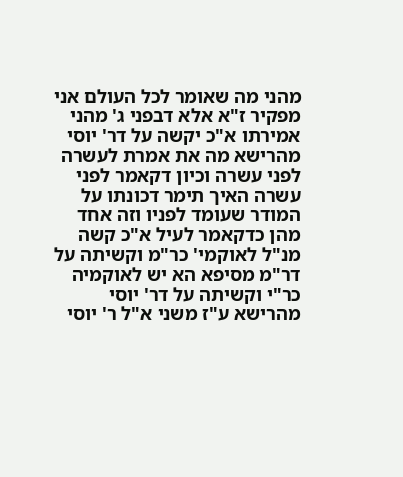מהני מה שאומר לכל העולם אני מפקיר ז"א אלא דבפני ג' מהני אמירתו א"כ יקשה על דר' יוסי מהרישא מה את אמרת לעשרה לפני עשרה וכיון דקאמר לפני עשרה האיך תימר דכונתו על המודר שעומד לפניו וזה אחד מהן כדקאמר לעיל א"כ קשה מנ"ל לאוקמי' כר"מ וקשיתה על דר"מ מסיפא הא יש לאוקמיה כר"י וקשיתה על דר' יוסי מהרישא ע"ז משני א"ל ר' יוסי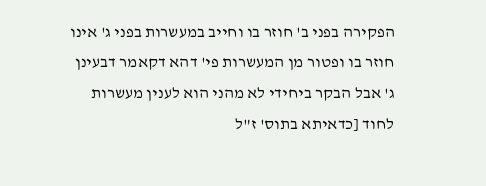הפקירה בפני ב' חוזר בו וחייב במעשרות בפני ג' אינו חוזר בו ופטור מן המעשרות פי' דהא דקאמר דבעינן ג' אבל הבקר ביחידי לא מהני הוא לענין מעשרות לחוד [כדאיתא בתוס' ז"ל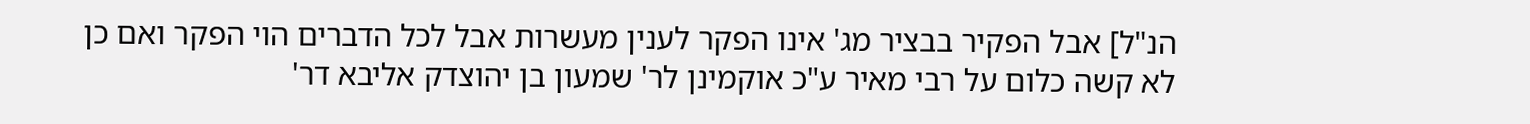הנ"ל] אבל הפקיר בבציר מג' אינו הפקר לענין מעשרות אבל לכל הדברים הוי הפקר ואם כן לא קשה כלום על רבי מאיר ע"כ אוקמינן לר' שמעון בן יהוצדק אליבא דר'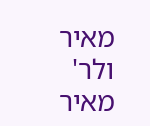מאיר ולר' מאיר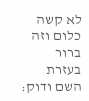לא קשה כלום וזה ברור בעזרת השם ודוק: